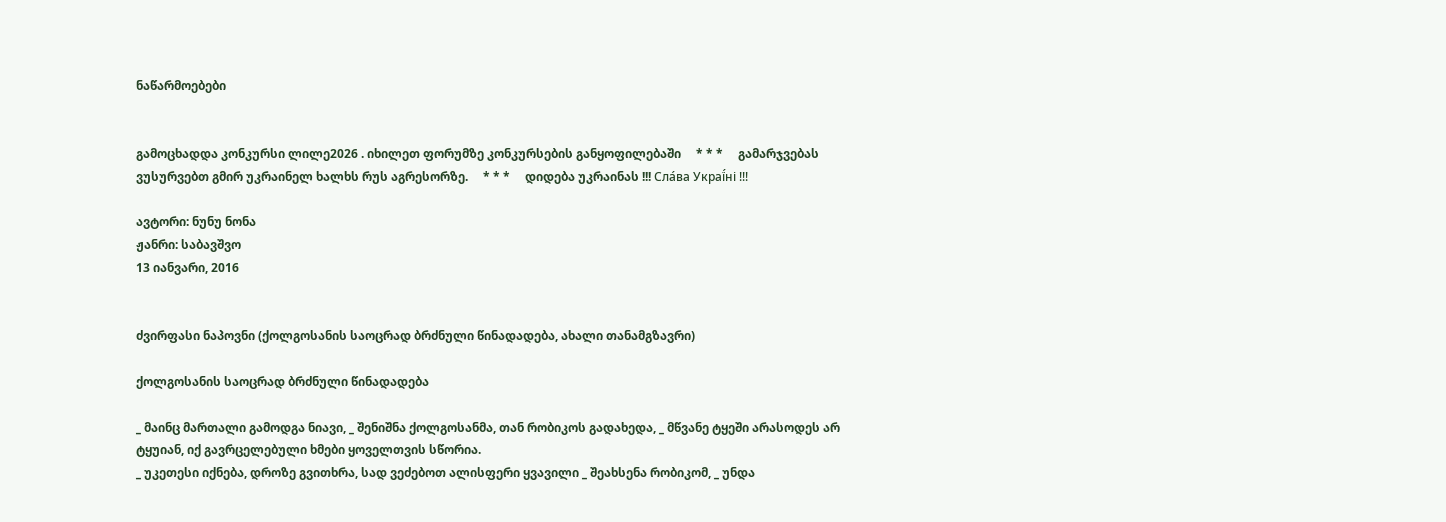ნაწარმოებები


გამოცხადდა კონკურსი ლილე2026 . იხილეთ ფორუმზე კონკურსების განყოფილებაში     * * *     გამარჯვებას ვუსურვებთ გმირ უკრაინელ ხალხს რუს აგრესორზე.     * * *     დიდება უკრაინას !!! Сла́ва Украї́ні !!!

ავტორი: ნუნუ ნონა
ჟანრი: საბავშვო
13 იანვარი, 2016


ძვირფასი ნაპოვნი (ქოლგოსანის საოცრად ბრძნული წინადადება, ახალი თანამგზავრი)

ქოლგოსანის საოცრად ბრძნული წინადადება

_ მაინც მართალი გამოდგა ნიავი, _ შენიშნა ქოლგოსანმა, თან რობიკოს გადახედა, _ მწვანე ტყეში არასოდეს არ ტყუიან, იქ გავრცელებული ხმები ყოველთვის სწორია.
_ უკეთესი იქნება, დროზე გვითხრა, სად ვეძებოთ ალისფერი ყვავილი _ შეახსენა რობიკომ, _ უნდა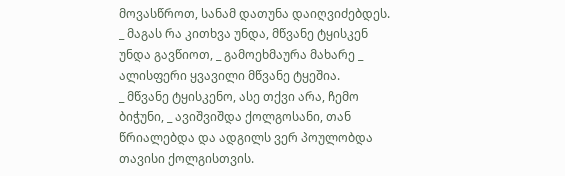მოვასწროთ, სანამ დათუნა დაიღვიძებდეს.
_ მაგას რა კითხვა უნდა, მწვანე ტყისკენ უნდა გავწიოთ, _ გამოეხმაურა მახარე _ ალისფერი ყვავილი მწვანე ტყეშია.
_ მწვანე ტყისკენო, ასე თქვი არა, ჩემო ბიჭუნი, _ ავიშვიშდა ქოლგოსანი, თან წრიალებდა და ადგილს ვერ პოულობდა თავისი ქოლგისთვის.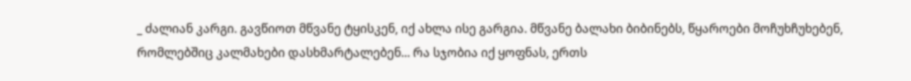_ ძალიან კარგი. გავწიოთ მწვანე ტყისკენ, იქ ახლა ისე გარგია. მწვანე ბალახი ბიბინებს, წყაროები მოჩუხჩუხებენ, რომლებშიც კალმახები დასხმარტალებენ... რა სჯობია იქ ყოფნას, ერთს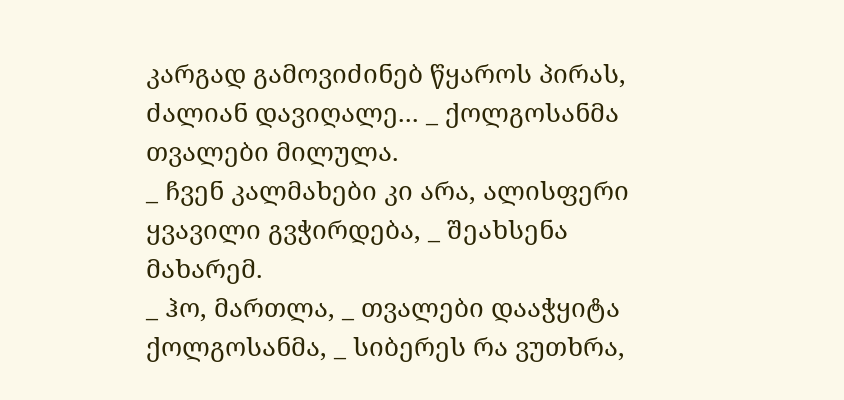კარგად გამოვიძინებ წყაროს პირას, ძალიან დავიღალე... _ ქოლგოსანმა თვალები მილულა.
_ ჩვენ კალმახები კი არა, ალისფერი ყვავილი გვჭირდება, _ შეახსენა მახარემ.
_ ჰო, მართლა, _ თვალები დააჭყიტა ქოლგოსანმა, _ სიბერეს რა ვუთხრა,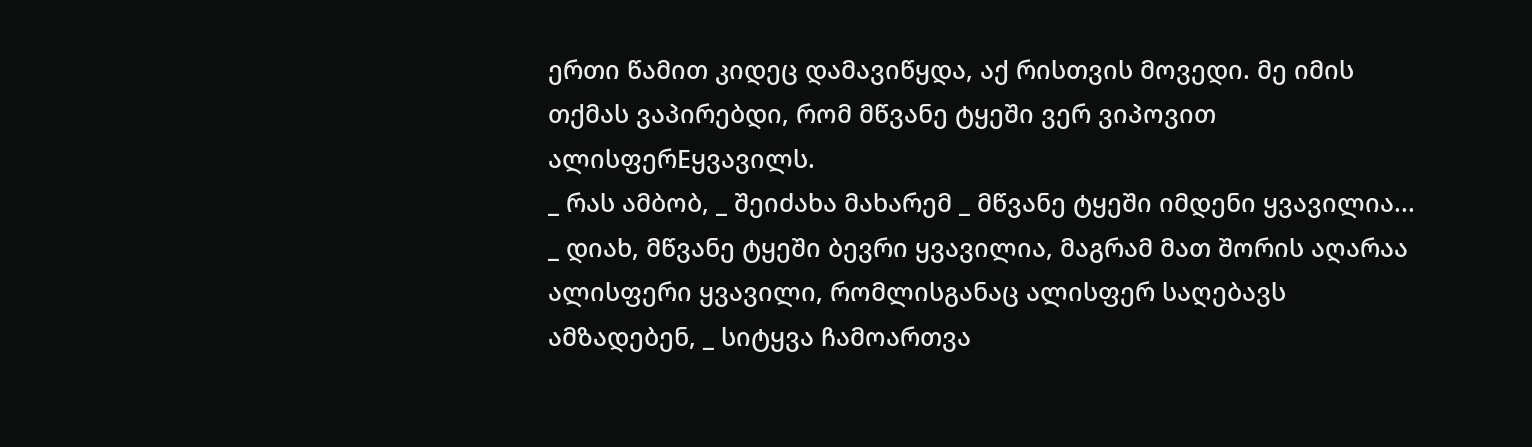ერთი წამით კიდეც დამავიწყდა, აქ რისთვის მოვედი. მე იმის თქმას ვაპირებდი, რომ მწვანე ტყეში ვერ ვიპოვით ალისფერEყვავილს.
_ რას ამბობ, _ შეიძახა მახარემ _ მწვანე ტყეში იმდენი ყვავილია...
_ დიახ, მწვანე ტყეში ბევრი ყვავილია, მაგრამ მათ შორის აღარაა ალისფერი ყვავილი, რომლისგანაც ალისფერ საღებავს ამზადებენ, _ სიტყვა ჩამოართვა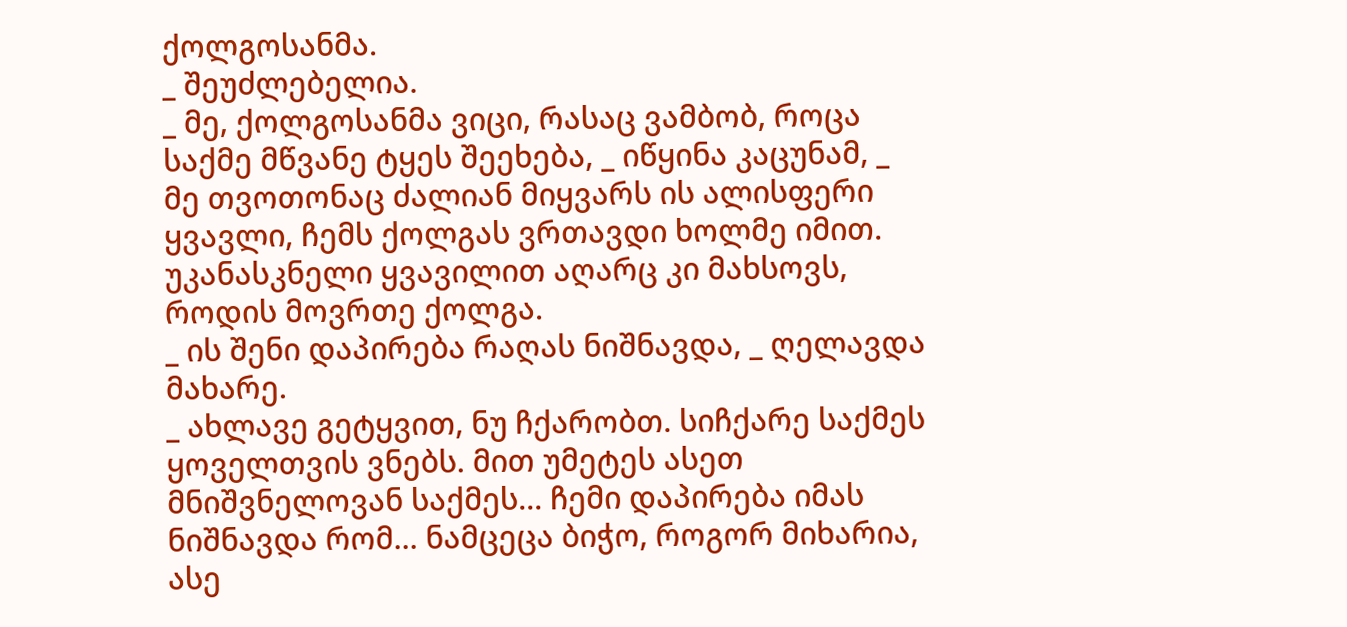ქოლგოსანმა.
_ შეუძლებელია.
_ მე, ქოლგოსანმა ვიცი, რასაც ვამბობ, როცა საქმე მწვანე ტყეს შეეხება, _ იწყინა კაცუნამ, _ მე თვოთონაც ძალიან მიყვარს ის ალისფერი ყვავლი, ჩემს ქოლგას ვრთავდი ხოლმე იმით. უკანასკნელი ყვავილით აღარც კი მახსოვს, როდის მოვრთე ქოლგა.
_ ის შენი დაპირება რაღას ნიშნავდა, _ ღელავდა მახარე.
_ ახლავე გეტყვით, ნუ ჩქარობთ. სიჩქარე საქმეს ყოველთვის ვნებს. მით უმეტეს ასეთ მნიშვნელოვან საქმეს... ჩემი დაპირება იმას ნიშნავდა რომ... ნამცეცა ბიჭო, როგორ მიხარია, ასე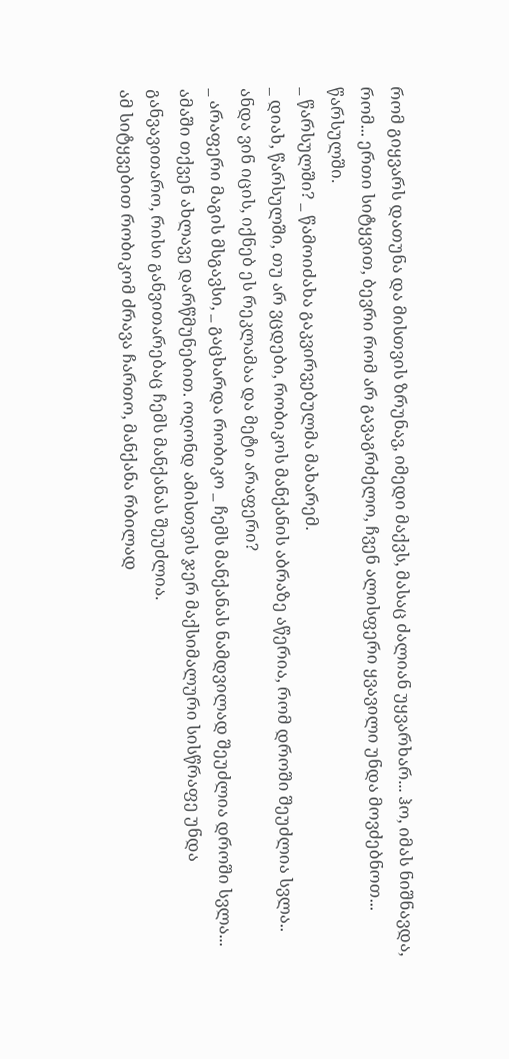რომ გიყვარს დათუნა და მისთვის ზრუნავ, იმედი მაქვს, მასაც ძალიან უყვარხარ... ჰო, იმას ნიშნავდა, რომ... ერთი სიტყვით, ბევრი რომ არ გავაგრძელო, ჩვენ ალისფერი ყვავილი უნდა მოვძებნოთ... წარსულში.
_ წარსულში? _ წამოიძახა გაკვირვებულმა მახარემ.
_ დიახ, წარსულში, თუ არ ვცდები, რობიკოს მანქანის აბრაზე აწერია, რომ დროში შეუძლია სვლა.. ანდა ვინ იცის, იქნებ ეს რეკლამაა და მეტი არაფერი?
_ არაფერი მაგის მსგავსი, _ გაცხარდა რობიკო _ ჩემს მანქანას ნამდვილად შეუძლია დროში სვლა... ამაში თქვენ ახლავე დარწმუნებით. ოღონდ ამისთვის ჯერ მაქსიმალური სისწრაფე უნდა განვავითარო, რისი განვითარებაც ჩემს მანქანას შეუძლია.
ამ სიტყვებით რობიკომ ძრავა ჩართო, მანქანა რბილად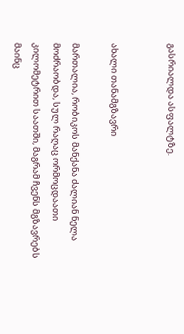გასრიალდა ასფალტზე.


ახალი თანამგზავრი

მართალია, რობიკოს მანქანა ძალიან ნელა მოძრაობდა, სულ რაღაც ორმოცდაათი კილომეტრით საათში, მაგრამ ჩვენს მგზავრებს მაინც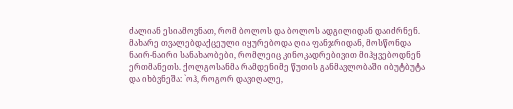ძალიან ესიამოვნათ, რომ ბოლოს და ბოლოს ადგილიდან დაიძრნენ. მახარე თვალებდაქცეული იყურებოდა ღია ფანჯრიდან, მოსწონდა ნაირ-ნაირი სანახაობები, რომლეიც კინოკადრებივით მიჰყვებოდნენ ერთმანეთს. ქოლგოსანმა რამდენიმე წუთის განმავლობაში იბუტბუტა და იხბვნეშა: `ოჰ, როგორ დავიღალე,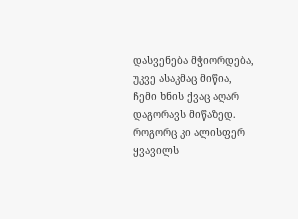დასვენება მჭიორდება, უკვე ასაკმაც მიწია, ჩემი ხნის ქვაც აღარ დაგორავს მიწაზედ. როგორც კი ალისფერ ყვავილს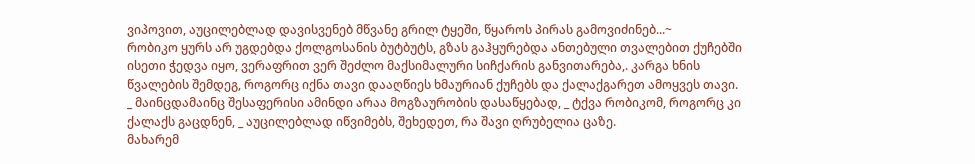ვიპოვით, აუცილებლად დავისვენებ მწვანე გრილ ტყეში, წყაროს პირას გამოვიძინებ...~
რობიკო ყურს არ უგდებდა ქოლგოსანის ბუტბუტს, გზას გაჰყურებდა ანთებული თვალებით ქუჩებში ისეთი ჭედვა იყო, ვერაფრით ვერ შეძლო მაქსიმალური სიჩქარის განვითარება,. კარგა ხნის წვალების შემდეგ, როგორც იქნა თავი დააღწიეს ხმაურიან ქუჩებს და ქალაქგარეთ ამოყვეს თავი.
_ მაინცდამაინც შესაფერისი ამინდი არაა მოგზაურობის დასაწყებად, _ ტქვა რობიკომ, როგორც კი ქალაქს გაცდნენ, _ აუცილებლად იწვიმებს, შეხედეთ, რა შავი ღრუბელია ცაზე.
მახარემ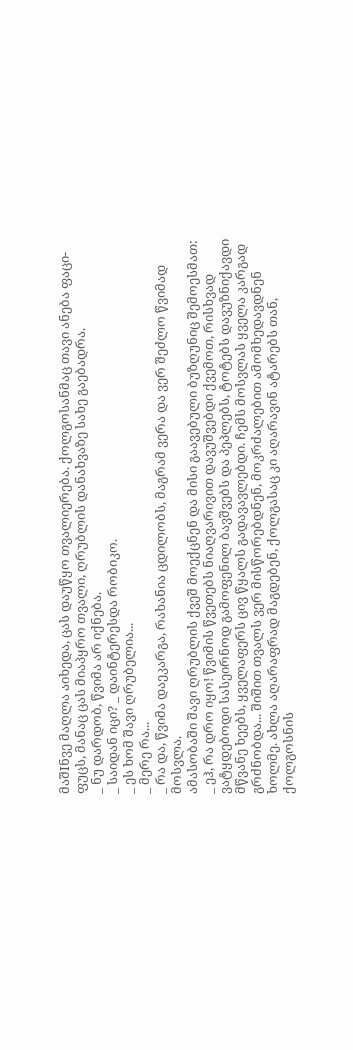მაშIნვე მაღლა აიხედა, ცას დაუწყო თვალიერება. ქოლგოსანმაც თავი ანება ფაცი-ფუცს, მანაც ცას მიაპყრო თვალი, ღრუბლის დანახვაზე სახე გაებადრა.
_ ნუ დარდობ, წვიმა არ იქნება.
_ საიდან იცი? _ დაინტერესდა რობიკო.
_ ეს ხომ შავი ღრუბელია...
_ მერე რა...
_ რა და, წვიმა დაეკარგა, რახანია ცდილობს, მაგრამ ვერა და ვერ შეძლო წვიმად მოსვლა.
ამასობაში შავი ღრუბლის ქვეშ მოექცნენ და მისი გაავებული ბუზღუნიც შემოესმათ:
_ ეჰ, რა დრო იყო! წვიმის წვეთებს ნიაღვარივით დავუშვებდი ქვემოთ, რისხვად ვატყდებოდი სასეირნოდ გამოფენილ ბავშვებს და პეპლებს, ტოტებს დავუზნიქავდი მწვანე ხეებს, ყველაფერს ცივ წყალს გადავავლებდი. ჩემს მოსვლას ყველა კარგად გრძნობდა... შიშით თვალს ვერ მისწორებდნენ, მოკრძალებით ამომხედავდნენ ხოლმე. ახლა აღარაფრად მაგდებენ, ქოლგასაც კი აღარავინ ატარებს თან, ქოლგოსნის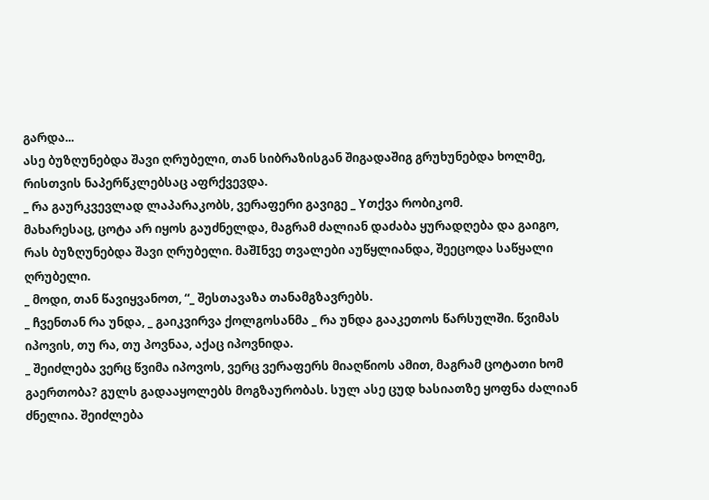გარდა...
ასე ბუზღუნებდა შავი ღრუბელი, თან სიბრაზისგან შიგადაშიგ გრუხუნებდა ხოლმე, რისთვის ნაპერწკლებსაც აფრქვევდა.
_ რა გაურკვევლად ლაპარაკობს, ვერაფერი გავიგე _ Yთქვა რობიკომ.
მახარესაც, ცოტა არ იყოს გაუძნელდა, მაგრამ ძალიან დაძაბა ყურადღება და გაიგო, რას ბუზღუნებდა შავი ღრუბელი. მაშIნვე თვალები აუწყლიანდა, შეეცოდა საწყალი ღრუბელი.
_ მოდი, თან წავიყვანოთ, “_ შესთავაზა თანამგზავრებს.
_ ჩვენთან რა უნდა, _ გაიკვირვა ქოლგოსანმა _ რა უნდა გააკეთოს წარსულში. წვიმას იპოვის, თუ რა, თუ პოვნაა, აქაც იპოვნიდა.
_ შეიძლება ვერც წვიმა იპოვოს, ვერც ვერაფერს მიაღწიოს ამით, მაგრამ ცოტათი ხომ გაერთობა? გულს გადააყოლებს მოგზაურობას. სულ ასე ცუდ ხასიათზე ყოფნა ძალიან ძნელია. შეიძლება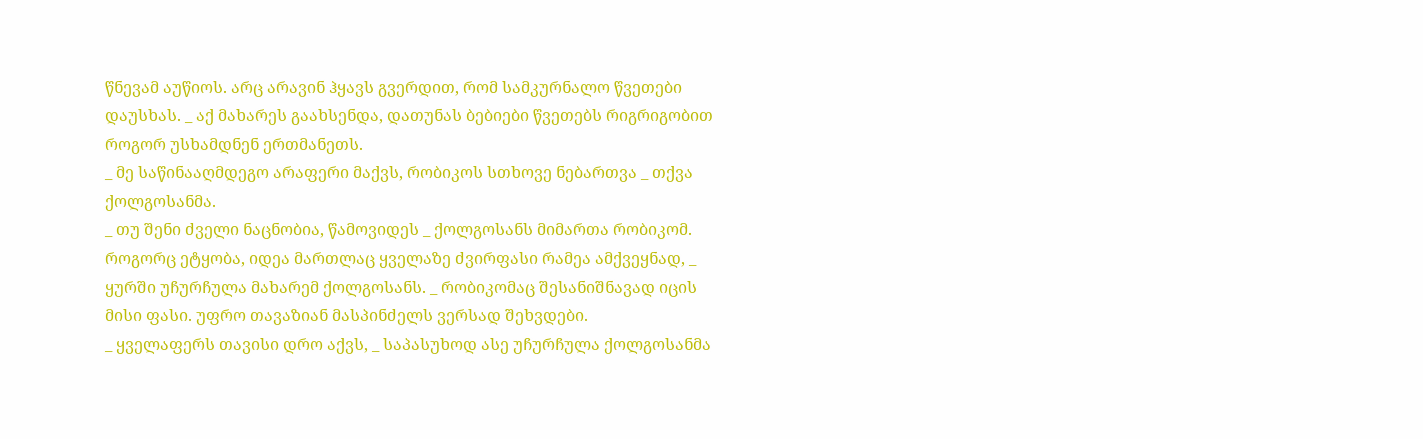წნევამ აუწიოს. არც არავინ ჰყავს გვერდით, რომ სამკურნალო წვეთები დაუსხას. _ აქ მახარეს გაახსენდა, დათუნას ბებიები წვეთებს რიგრიგობით როგორ უსხამდნენ ერთმანეთს.
_ მე საწინააღმდეგო არაფერი მაქვს, რობიკოს სთხოვე ნებართვა _ თქვა ქოლგოსანმა.
_ თუ შენი ძველი ნაცნობია, წამოვიდეს _ ქოლგოსანს მიმართა რობიკომ.
როგორც ეტყობა, იდეა მართლაც ყველაზე ძვირფასი რამეა ამქვეყნად, _ ყურში უჩურჩულა მახარემ ქოლგოსანს. _ რობიკომაც შესანიშნავად იცის მისი ფასი. უფრო თავაზიან მასპინძელს ვერსად შეხვდები.
_ ყველაფერს თავისი დრო აქვს, _ საპასუხოდ ასე უჩურჩულა ქოლგოსანმა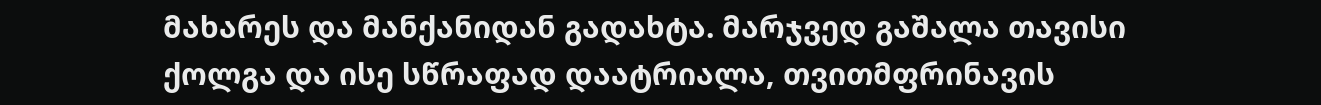მახარეს და მანქანიდან გადახტა. მარჯვედ გაშალა თავისი ქოლგა და ისე სწრაფად დაატრიალა, თვითმფრინავის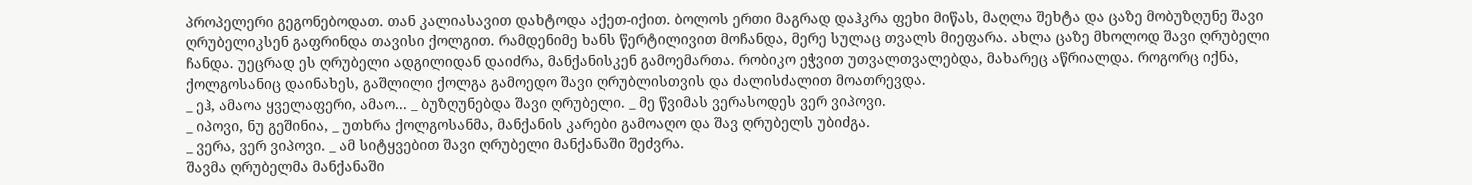პროპელერი გეგონებოდათ. თან კალიასავით დახტოდა აქეთ-იქით. ბოლოს ერთი მაგრად დაჰკრა ფეხი მიწას, მაღლა შეხტა და ცაზე მობუზღუნე შავი ღრუბელიკსენ გაფრინდა თავისი ქოლგით. რამდენიმე ხანს წერტილივით მოჩანდა, მერე სულაც თვალს მიეფარა. ახლა ცაზე მხოლოდ შავი ღრუბელი ჩანდა. უეცრად ეს ღრუბელი ადგილიდან დაიძრა, მანქანისკენ გამოემართა. რობიკო ეჭვით უთვალთვალებდა, მახარეც აწრიალდა. როგორც იქნა, ქოლგოსანიც დაინახეს, გაშლილი ქოლგა გამოედო შავი ღრუბლისთვის და ძალისძალით მოათრევდა.
_ ეჰ, ამაოა ყველაფერი, ამაო... _ ბუზღუნებდა შავი ღრუბელი. _ მე წვიმას ვერასოდეს ვერ ვიპოვი.
_ იპოვი, ნუ გეშინია, _ უთხრა ქოლგოსანმა, მანქანის კარები გამოაღო და შავ ღრუბელს უბიძგა.
_ ვერა, ვერ ვიპოვი. _ ამ სიტყვებით შავი ღრუბელი მანქანაში შეძვრა.
შავმა ღრუბელმა მანქანაში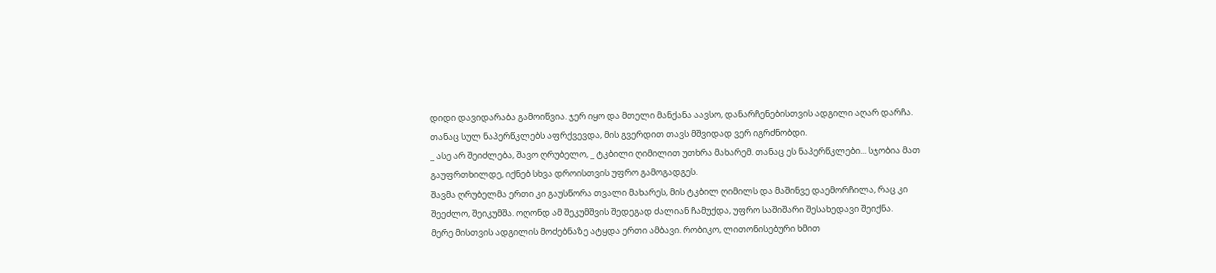დიდი დავიდარაბა გამოიწვია. ჯერ იყო და მთელი მანქანა აავსო, დანარჩენებისთვის ადგილი აღარ დარჩა. თანაც სულ ნაპერწკლებს აფრქვევდა, მის გვერდით თავს მშვიდად ვერ იგრძნობდი.
_ ასე არ შეიძლება, შავო ღრუბელო, _ ტკბილი ღიმილით უთხრა მახარემ. თანაც ეს ნაპერწკლები... სჯობია მათ გაუფრთხილდე, იქნებ სხვა დროისთვის უფრო გამოგადგეს.
შავმა ღრუბელმა ერთი კი გაუსწორა თვალი მახარეს, მის ტკბილ ღიმილს და მაშინვე დაემორჩილა, რაც კი შეეძლო, შეიკუმშა. ოღონდ ამ შეკუმშვის შედეგად ძალიან ჩამუქდა, უფრო საშიშარი შესახედავი შეიქნა.
მერე მისთვის ადგილის მოძებნაზე ატყდა ერთი ამბავი. რობიკო, ლითონისებური ხმით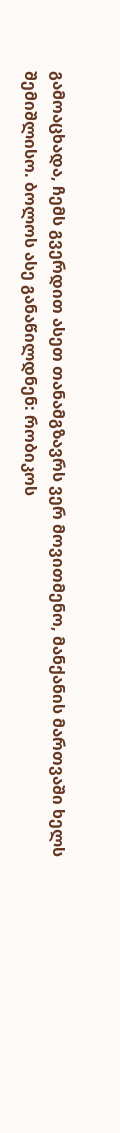გამოაცხადა, ჩემს გვერდით ასეთ თანამგზავრს ვერ მოვითმენო, მანქანის მართვაში ხელს შემიშლისო. ბოლოს ასე განაწილდნენ: რობიკოს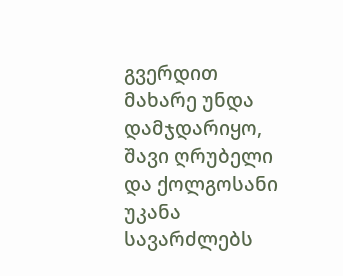გვერდით მახარე უნდა დამჯდარიყო, შავი ღრუბელი და ქოლგოსანი უკანა სავარძლებს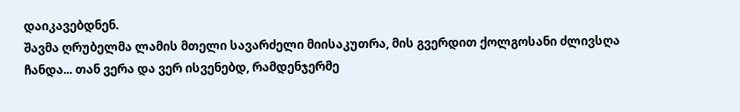დაიკავებდნენ.
შავმა ღრუბელმა ლამის მთელი სავარძელი მიისაკუთრა, მის გვერდით ქოლგოსანი ძლივსღა ჩანდა... თან ვერა და ვერ ისვენებდ, რამდენჯერმე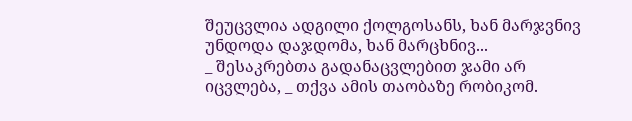შეუცვლია ადგილი ქოლგოსანს, ხან მარჯვნივ უნდოდა დაჯდომა, ხან მარცხნივ...
_ შესაკრებთა გადანაცვლებით ჯამი არ იცვლება, _ თქვა ამის თაობაზე რობიკომ.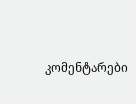კომენტარები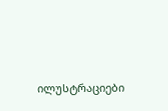ილუსტრაციები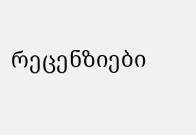რეცენზიები